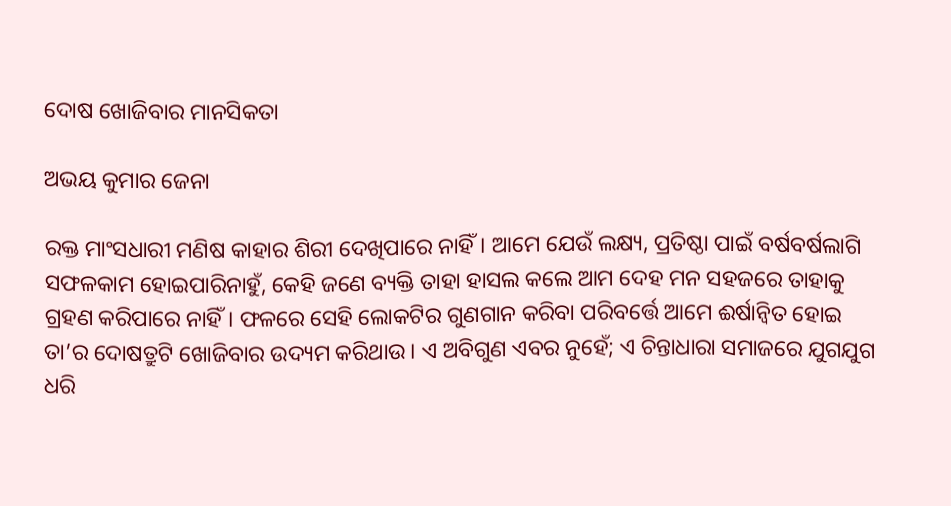ଦୋଷ ଖୋଜିବାର ମାନସିକତା

ଅଭୟ କୁମାର ଜେନା

ରକ୍ତ ମାଂସଧାରୀ ମଣିଷ କାହାର ଶିରୀ ଦେଖିପାରେ ନାହିଁ। ଆମେ ଯେଉଁ ଲକ୍ଷ୍ୟ, ପ୍ରତିଷ୍ଠା ପାଇଁ ବର୍ଷବର୍ଷଲାଗି ସଫଳକାମ ହୋଇପାରିନାହୁଁ, କେହି ଜଣେ ବ୍ୟକ୍ତି ତାହା ହାସଲ କଲେ ଆମ ଦେହ ମନ ସହଜରେ ତାହାକୁ ଗ୍ରହଣ କରିପାରେ ନାହିଁ। ଫଳରେ ସେହି ଲୋକଟିର ଗୁଣଗାନ କରିବା ପରିବର୍ତ୍ତେ ଆମେ ଈର୍ଷାନ୍ବିତ ହୋଇ ତା’ର ଦୋଷତ୍ରୁଟି ଖୋଜିବାର ଉଦ୍ୟମ କରିଥାଉ। ଏ ଅବିଗୁଣ ଏବର ନୁହେଁ; ଏ ଚିନ୍ତାଧାରା ସମାଜରେ ଯୁଗଯୁଗ ଧରି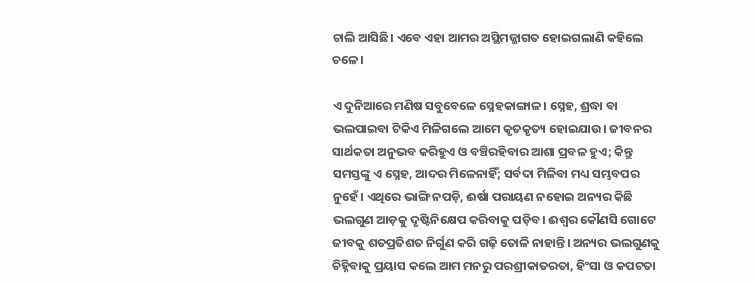ଚାଲି ଆସିଛି। ଏବେ ଏହା ଆମର ଅସ୍ଥିମଜ୍ଜାଗତ ହୋଇଗଲାଣି କହିଲେ ଚଳେ।

ଏ ଦୁନିଆରେ ମଣିଷ ସବୁବେଳେ ସ୍ନେହକାଙ୍ଗାଳ। ସ୍ନେହ, ଶ୍ରଦ୍ଧା ବା ଭଲପାଇବା ଟିକିଏ ମିଳିଗଲେ ଆମେ କୃତକୃତ୍ୟ ହୋଇଯାଉ। ଜୀବନର ସାର୍ଥକତା ଅନୁଭବ କରିହୁଏ ଓ ବଞ୍ଚିରହିବାର ଆଶା ପ୍ରବଳ ହୁଏ; କିନ୍ତୁ ସମସ୍ତଙ୍କୁ ଏ ସ୍ନେହ, ଆଦର ମିଳେନାହିଁ; ସର୍ବଦା ମିଳିବା ମଧ୍ୟ ସମ୍ଭବପର ନୁହେଁ। ଏଥିରେ ଭାଙ୍ଗି ନପଡ଼ି, ଈର୍ଷା ପରାୟଣ ନହୋଇ ଅନ୍ୟର କିଛି ଭଲଗୁଣ ଆଡ଼କୁ ଦୃଷ୍ଟିନିକ୍ଷେପ କରିବାକୁ ପଡ଼ିବ। ଈଶ୍ବର କୌଣସି ଗୋଟେ ଜୀବକୁ ଶତପ୍ରତିଶତ ନିର୍ଗୁଣ କରି ଗଢ଼ି ତୋଳି ନାହାନ୍ତି। ଅନ୍ୟର ଭଲଗୁଣକୁ ଚିହ୍ନିବାକୁ ପ୍ରୟାସ କଲେ ଆମ ମନରୁ ପରଶ୍ରୀକାତରତା, ହିଂସା ଓ କପଟତା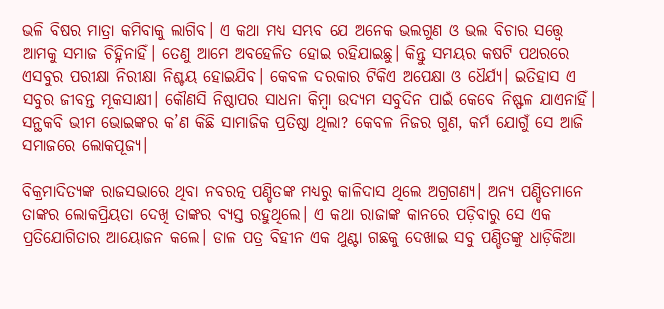ଭଳି ବିଷର ମାତ୍ରା କମିବାକୁ ଲାଗିବ। ଏ କଥା ମଧ୍ୟ ସମ୍ଭବ ଯେ ଅନେକ ଭଲଗୁଣ ଓ ଭଲ ବିଚାର ସତ୍ତ୍ବେ ଆମକୁ ସମାଜ ଚିହ୍ନିନାହିଁ। ତେଣୁ ଆମେ ଅବହେଳିତ ହୋଇ ରହିଯାଇଛୁ। କିନ୍ତୁ ସମୟର କଷଟି ପଥରରେ ଏସବୁର ପରୀକ୍ଷା ନିରୀକ୍ଷା ନିଶ୍ଚୟ ହୋଇଯିବ। କେବଳ ଦରକାର ଟିକିଏ ଅପେକ୍ଷା ଓ ଧୈର୍ଯ୍ୟ। ଇତିହାସ ଏ ସବୁର ଜୀବନ୍ତ ମୂକସାକ୍ଷୀ। କୌଣସି ନିଷ୍ଠାପର ସାଧନା କିମ୍ବା ଉଦ୍ୟମ ସବୁଦିନ ପାଇଁ କେବେ ନିଷ୍ଫଳ ଯାଏନାହିଁ। ସନ୍ଥକବି ଭୀମ ଭୋଇଙ୍କର କ’ଣ କିଛି ସାମାଜିକ ପ୍ରତିଷ୍ଠା ଥିଲା? କେବଳ ନିଜର ଗୁଣ, କର୍ମ ଯୋଗୁଁ ସେ ଆଜି ସମାଜରେ ଲୋକପୂଜ୍ୟ।

ବିକ୍ରମାଦିତ୍ୟଙ୍କ ରାଜସଭାରେ ଥିବା ନବରତ୍ନ ପଣ୍ଡିତଙ୍କ ମଧ୍ୟରୁ କାଳିଦାସ ଥିଲେ ଅଗ୍ରଗଣ୍ୟ। ଅନ୍ୟ ପଣ୍ଡିତମାନେ ତାଙ୍କର ଲୋକପ୍ରିୟତା ଦେଖି ତାଙ୍କର ବ୍ୟସ୍ତ ରହୁଥିଲେ। ଏ କଥା ରାଜାଙ୍କ କାନରେ ପଡ଼ିବାରୁ ସେ ଏକ ପ୍ରତିଯୋଗିତାର ଆୟୋଜନ କଲେ। ଡାଳ ପତ୍ର ବିହୀନ ଏକ ଥୁଣ୍ଟା ଗଛକୁ ଦେଖାଇ ସବୁ ପଣ୍ଡିତଙ୍କୁ ଧାଡ଼ିକିଆ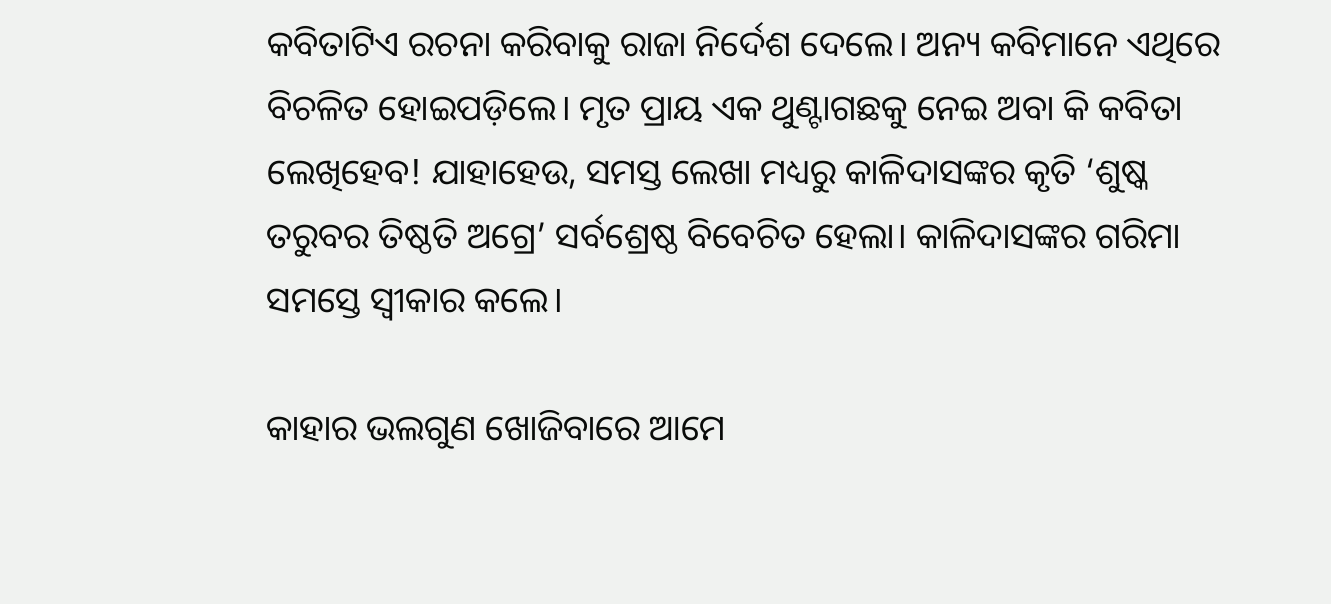କବିତାଟିଏ ରଚନା କରିବାକୁ ରାଜା ନିର୍ଦେଶ ଦେଲେ। ଅନ୍ୟ କବିମାନେ ଏଥିରେ ବିଚଳିତ ହୋଇପଡ଼ିଲେ। ମୃତ ପ୍ରାୟ ଏକ ଥୁଣ୍ଟାଗଛକୁ ନେଇ ଅବା କି କବିତା ଲେଖିହେବ! ଯାହାହେଉ, ସମସ୍ତ ଲେଖା ମଧ୍ୟରୁ କାଳିଦାସଙ୍କର କୃତି ‘ଶୁଷ୍କ ତରୁବର ତିଷ୍ଠତି ଅଗ୍ରେ’ ସର୍ବଶ୍ରେଷ୍ଠ ବିବେଚିତ ହେଲା। କାଳିଦାସଙ୍କର ଗରିମା ସମସ୍ତେ ସ୍ବୀକାର କଲେ।

କାହାର ଭଲଗୁଣ ଖୋଜିବାରେ ଆମେ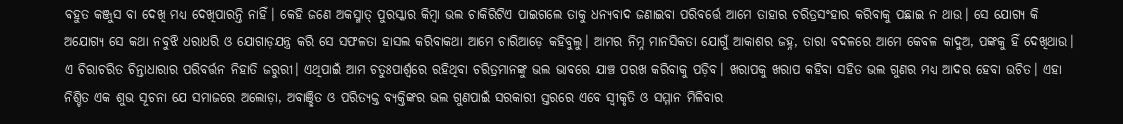ବହୁତ କଞ୍ଜୁସ ବା ଦେଖି ମଧ୍ୟ ଦେଖିପାରନ୍ତି ନାହିଁ। କେହି ଜଣେ ଅକସ୍ମାତ୍‌ ପୁରସ୍କାର କିମ୍ବା ଭଲ ଚାକିରିଟିଏ ପାଇଗଲେ ତାକୁ ଧନ୍ୟବାଦ ଜଣାଇବା ପରିବର୍ତ୍ତେ ଆମେ ତାହାର ଚରିତ୍ରସଂହାର କରିବାକୁ ପଛାଇ ନ ଥାଉ। ସେ ଯୋଗ୍ୟ କି ଅଯୋଗ୍ୟ ସେ କଥା ନବୁଝି ଧରାଧରି ଓ ଯୋଗାଡ଼ଯନ୍ତ୍ର କରି ସେ ସଫଳତା ହାସଲ କରିବାକଥା ଆମେ ଚାରିଆଡ଼େ କହିବୁଲୁ। ଆମର ନିମ୍ନ ମାନସିକତା ଯୋଗୁଁ ଆକାଶର ଜହ୍ନ, ତାରା ବଦଳରେ ଆମେ କେବଳ କାଦୁଅ, ପଙ୍କକୁ ହିଁ ଦେଖିଥାଉ। ଏ ଚିରାଚରିତ ଚିନ୍ତାଧାରାର ପରିବର୍ତ୍ତନ ନିହାତି ଜରୁରୀ। ଏଥିପାଇଁ ଆମ ଚତୁଃପାର୍ଶ୍ବରେ ରହିଥିବା ଚରିତ୍ରମାନଙ୍କୁ ଭଲ ଭାବରେ ଯାଞ୍ଚ ପରଖ କରିବାକୁ ପଡ଼ିବ। ଖରାପକୁ ଖରାପ କହିବା ସହିତ ଭଲ ଗୁଣର ମଧ୍ୟ ଆଦର ହେବା ଉଚିତ। ଏହା ନିଶ୍ଚିତ ଏକ ଶୁଭ ସୂଚନା ଯେ ସମାଜରେ ଅଲୋଡ଼ା, ଅବାଞ୍ଛିତ ଓ ପରିତ୍ୟକ୍ତ ବ୍ୟକ୍ତିଙ୍କର ଭଲ ଗୁଣପାଇଁ ସରକାରୀ ସ୍ତରରେ ଏବେ ସ୍ବୀକୃତି ଓ ସମ୍ମାନ ମିଳିବାର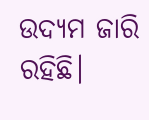ଉଦ୍ୟମ ଜାରି ରହିଛି।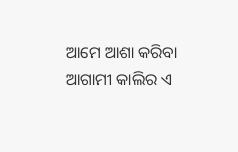ଆମେ ଆଶା କରିବା ଆଗାମୀ କାଲିର ଏ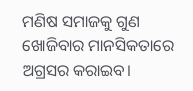ମଣିଷ ସମାଜକୁ ଗୁଣ ଖୋଜିବାର ମାନସିକତାରେ ଅଗ୍ରସର କରାଇବ।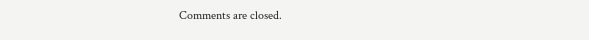Comments are closed.